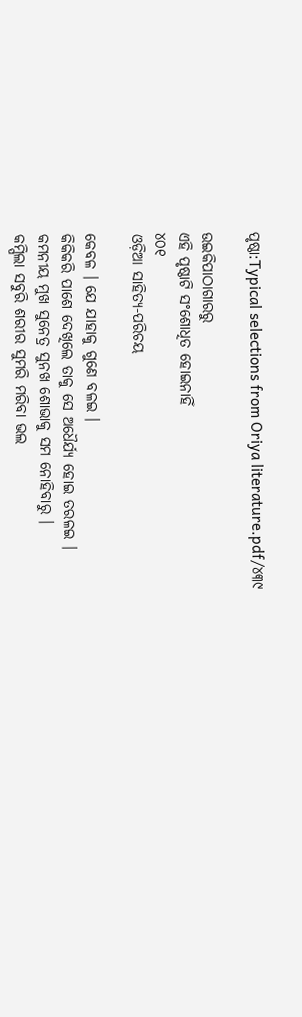ପୃଷ୍ଠା:Typical selections from Oriya literature.pdf/୪୩୯

ଉଇକିପାଠାଗାର‌ରୁ
ଏହି ପୃଷ୍ଠାଟି ସଂଶୋଧିତ ହୋଇନାହିଁ
୪୦୧
ଓଡ଼ିଆ ସାହିତ୍ୟ-ପରିଚୟ

କେବଳ । ଯେ ଯାହାକୁ ଗୁଣେ ବଳଇ ।
କିକିକରି ପାଶେ ଦେଖିଲେ ତାକୁ ସେ ଅଧୈର୍ଯ୍ୟ ହୋଇ ତରଳଇ ।
କମନୀୟ ମୁଖ ସୁନେତ୍ର ସୁନ‌ଖ ଶୋଭାକୁ ସମ ନୋହିବାରୁ ।
କମ୍ପିଲା ସବୁରି ଶରୀର ସୁମରି ମରିବା ଭଲ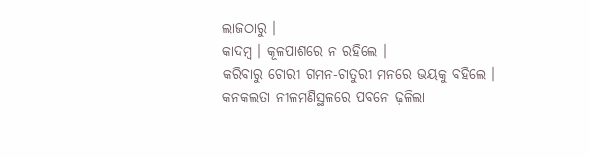ଲାଜଠାରୁ ।
କାଦମ୍ବ । କୂଳପାଶରେ ନ ରହିଲେ ।
କରିବାରୁ ଚୋରୀ ଗମନ-ଚାତୁରୀ ମନରେ ଭୟକୁ ବ‌ହିଲେ ।
କନ‌କଲତା ନୀଳମଣିସ୍ଥଳରେ ପବନେ ଢ଼ଳିଲା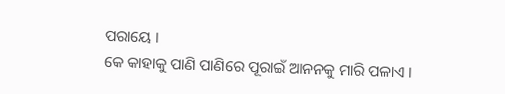ପରାୟେ ।
କେ କାହାକୁ ପାଣି ପାଣିରେ ପୂରାଇଁ ଆନ‌ନ‌କୁ ମାରି ପଳାଏ ।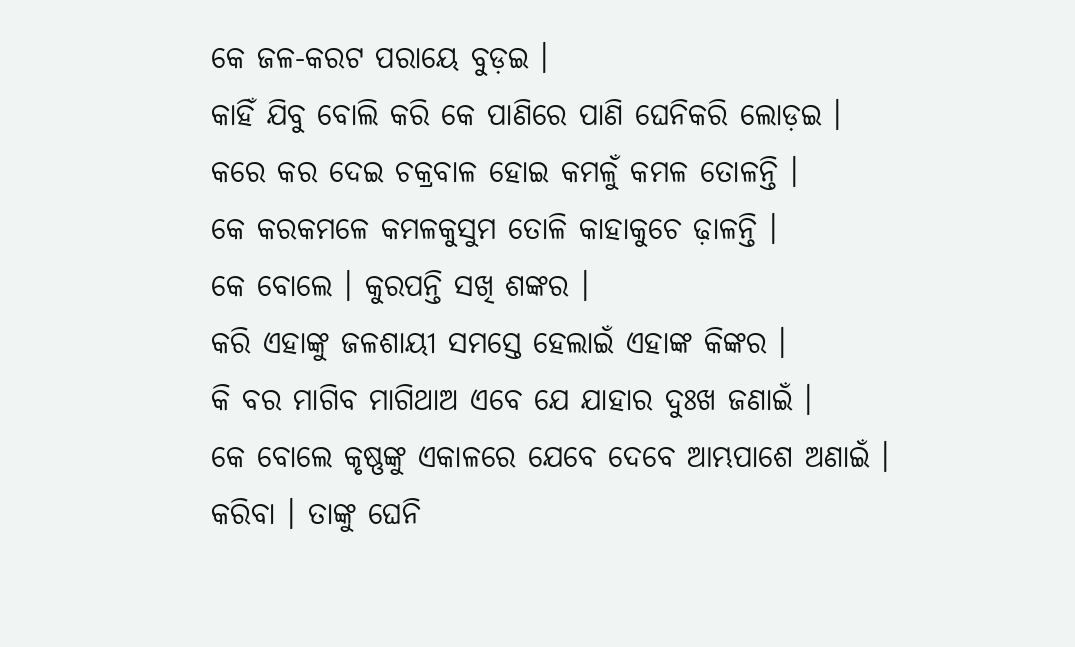କେ ଜଳ-କରଟ ପରାୟେ ବୁଡ଼ଇ ।
କାହିଁ ଯିବୁ ବୋଲି କରି କେ ପାଣିରେ ପାଣି ଘେନିକରି ଲୋଡ଼ଇ ।
କରେ କର ଦେଇ ଚକ୍ରବାଳ ହୋଇ କମଳୁଁ କମଳ ତୋଳନ୍ତି ।
କେ କରକମଳେ କମଳକୁସୁମ ତୋଳି କାହାକୁଚେ ଢ଼ାଳନ୍ତି ।
କେ ବୋଲେ । କୁରପନ୍ତି ସଖି ଶଙ୍କର ।
କରି ଏହାଙ୍କୁ ଜଳଶାୟୀ ସମସ୍ତେ ହେଲାଇଁ ଏହାଙ୍କ କିଙ୍କର ।
କି ବର ମାଗିବ ମାଗିଥାଅ ଏବେ ଯେ ଯାହାର ଦୁଃଖ ଜଣାଇଁ ।
କେ ବୋଲେ କୃଷ୍ଣଙ୍କୁ ଏକାଳରେ ଯେବେ ଦେବେ ଆମ୍ଭପାଶେ ଅଣାଇଁ ।
କରିବା । ତାଙ୍କୁ ଘେନି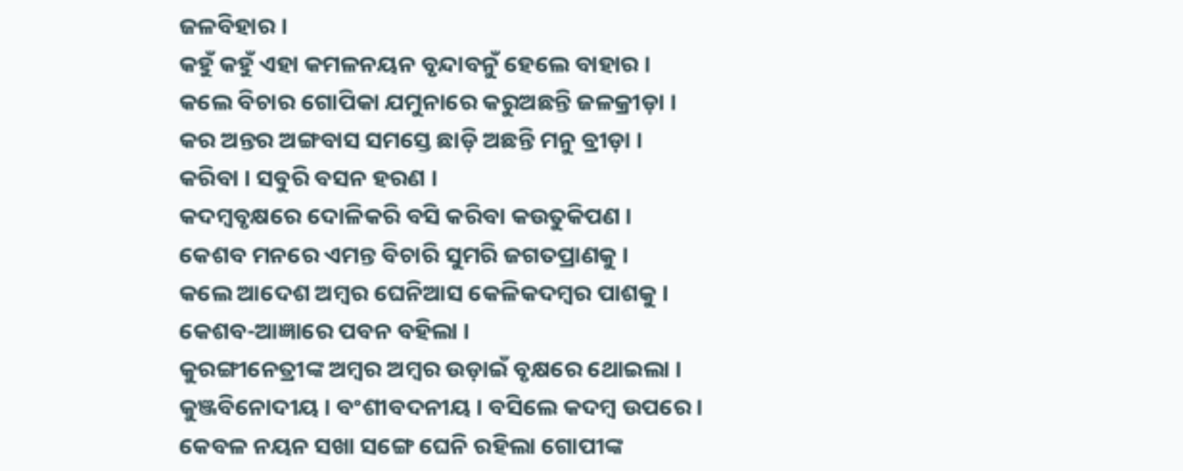ଜଳବିହାର ।
କ‌ହୁଁ କ‌ହୁଁ ଏହା କମଳନୟନ ବୃନ୍ଦାବନୁଁ ହେଲେ ବାହାର ।
କଲେ ବିଚାର ଗୋପିକା ଯମୁନାରେ କରୁଅଛନ୍ତି ଜଳକ୍ରୀଡ଼ା ।
କର ଅନ୍ତର ଅଙ୍ଗବାସ ସମସ୍ତେ ଛାଡ଼ି ଅଛନ୍ତି ମନୁ ବ୍ରୀଡ଼ା ।
କରିବା । ସବୁରି ବସନ ହରଣ ।
କଦମ୍ବବୃକ୍ଷରେ ଦୋଳିକରି ବସି କରିବା କଉତୁକିପଣ ।
କେଶବ ମନରେ ଏମନ୍ତ ବିଚାରି ସୁମରି ଜଗତପ୍ରାଣକୁ ।
କଲେ ଆଦେଶ ଅମ୍ବର ଘେନିଆସ କେଳିକଦମ୍ବର ପାଶକୁ ।
କେଶବ-ଆଜ୍ଞାରେ ପବନ ବ‌ହିଲା ।
କୁରଙ୍ଗୀନେତ୍ରୀଙ୍କ ଅମ୍ବର ଅମ୍ବର ଉଡ଼ାଇଁ ବୃକ୍ଷରେ ଥୋଇଲା ।
କୁଞ୍ଜବିନୋଦୀୟ । ବଂଶୀବଦନୀୟ । ବସିଲେ କଦମ୍ବ ଉପରେ ।
କେବଳ ନୟନ ସଖା ସଙ୍ଗେ ଘେନି ରହିଲା ଗୋପୀଙ୍କ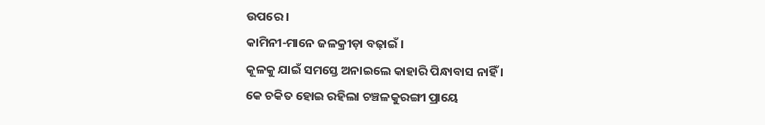ଉପରେ ।
କାମିନୀ-ମାନେ ଜଳକ୍ରୀଡ଼ା ବଢ଼ାଇଁ ।
କୂଳକୁ ଯାଇଁ ସମସ୍ତେ ଅନାଇଲେ କାହାରି ପିନ୍ଧାବାସ ନାହିଁ ।
କେ ଚକିତ ହୋଇ ରହିଲା ଚଞ୍ଚଳକୁରଙ୍ଗୀ ପ୍ରାୟେ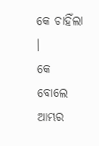କେ ଚାହିଁଲା ।
କେ ବୋଲେ ଆମ୍ଭର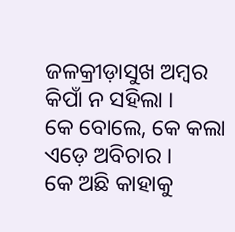ଜଳକ୍ରୀଡ଼ାସୁଖ ଅମ୍ବର କିପାଁ ନ ସ‌ହିଲା ।
କେ ବୋଲେ, କେ କଲା ଏଡ଼େ ଅବିଚାର ।
କେ ଅଛି କାହାକୁ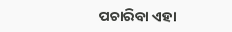ପଚାରିବା ଏହା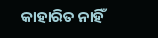କାହାରିତ ନାହିଁ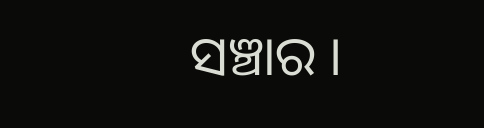ସଞ୍ଚାର ।